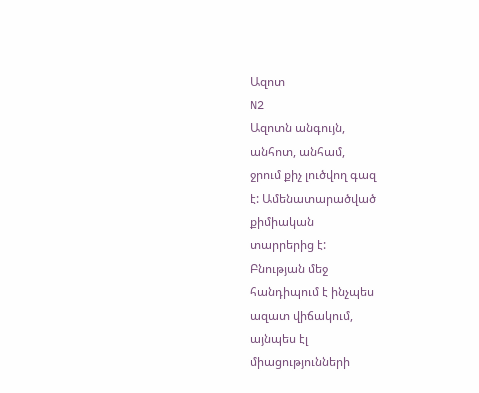Ազոտ
N2
Ազոտն անգույն,
անհոտ, անհամ,
ջրում քիչ լուծվող գազ
է: Ամենատարածված
քիմիական
տարրերից է:
Բնության մեջ
հանդիպում է ինչպես
ազատ վիճակում,
այնպես էլ
միացությունների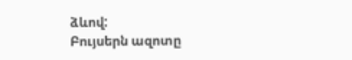ձևով:
Բույսերն ազոտը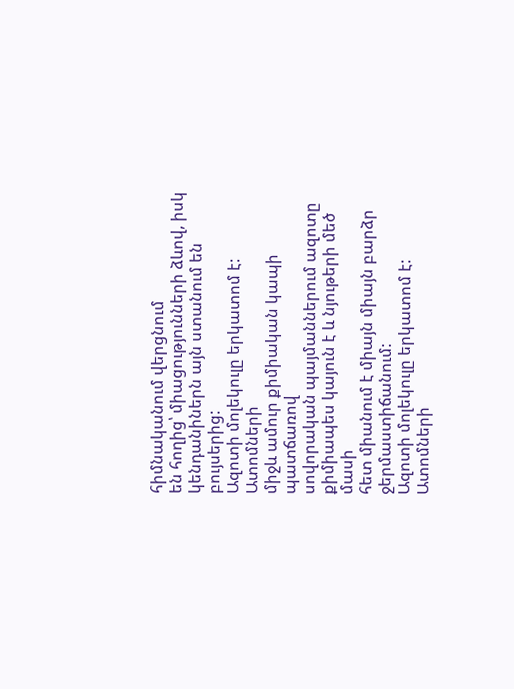հիմնականում վերցնում
են հողից՝ միացությունների ձևով, իսկ
կենդանիներն այն ստանում են բույսերից:
Ազոտի մոլեկուլը երկատոմ է: Ատոմների
միջև ամուր քիմիական կապի պատճառով
սովորական պայմաններում ազոտը
քիմիապես կայուն է և նյութերի մեծ մասի
հետ միանում է միայն միայն բարձր
ջերմաստիճանում:
Ազոտի մոլեկուլը երկատոմ է: Ատոմների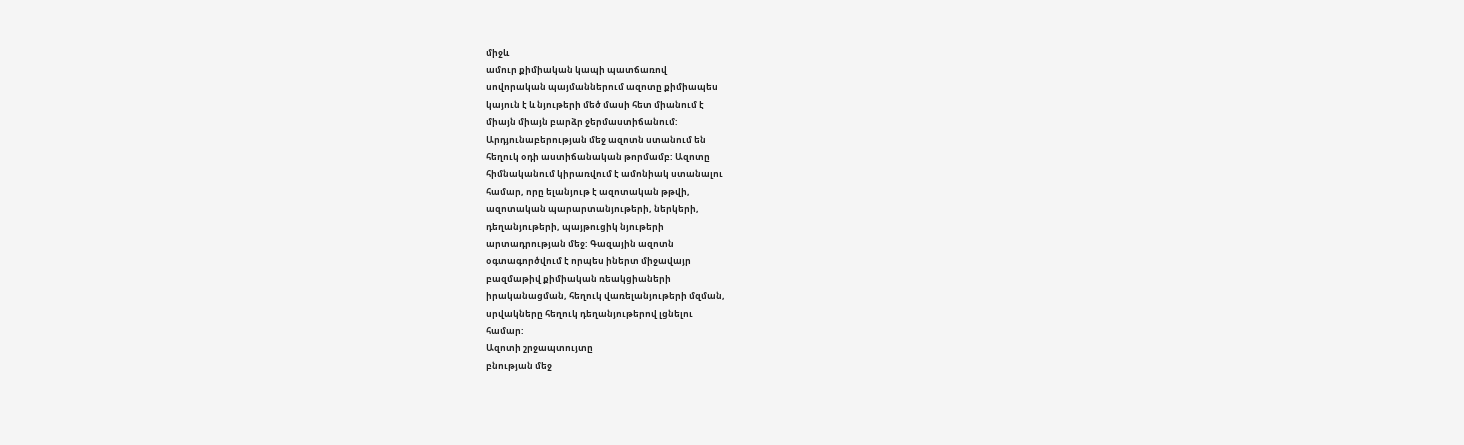միջև
ամուր քիմիական կապի պատճառով
սովորական պայմաններում ազոտը քիմիապես
կայուն է և նյութերի մեծ մասի հետ միանում է
միայն միայն բարձր ջերմաստիճանում:
Արդյունաբերության մեջ ազոտն ստանում են
հեղուկ օդի աստիճանական թորմամբ: Ազոտը
հիմնականում կիրառվում է ամոնիակ ստանալու
համար, որը ելանյութ է ազոտական թթվի,
ազոտական պարարտանյութերի, ներկերի,
դեղանյութերի, պայթուցիկ նյութերի
արտադրության մեջ: Գազային ազոտն
օգտագործվում է որպես իներտ միջավայր
բազմաթիվ քիմիական ռեակցիաների
իրականացման, հեղուկ վառելանյութերի մզման,
սրվակները հեղուկ դեղանյութերով լցնելու
համար:
Ազոտի շրջապտույտը
բնության մեջ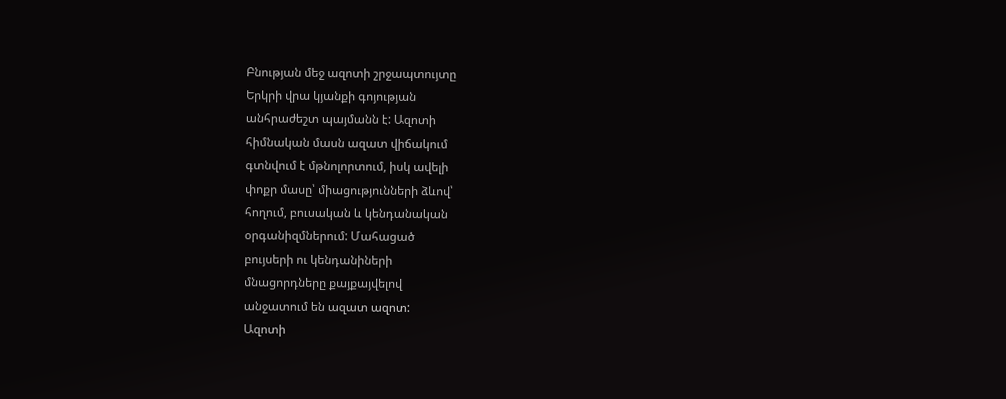Բնության մեջ ազոտի շրջապտույտը
Երկրի վրա կյանքի գոյության
անհրաժեշտ պայմանն է: Ազոտի
հիմնական մասն ազատ վիճակում
գտնվում է մթնոլորտում, իսկ ավելի
փոքր մասը՝ միացությունների ձևով՝
հողում, բուսական և կենդանական
օրգանիզմներում: Մահացած
բույսերի ու կենդանիների
մնացորդները քայքայվելով
անջատում են ազատ ազոտ:
Ազոտի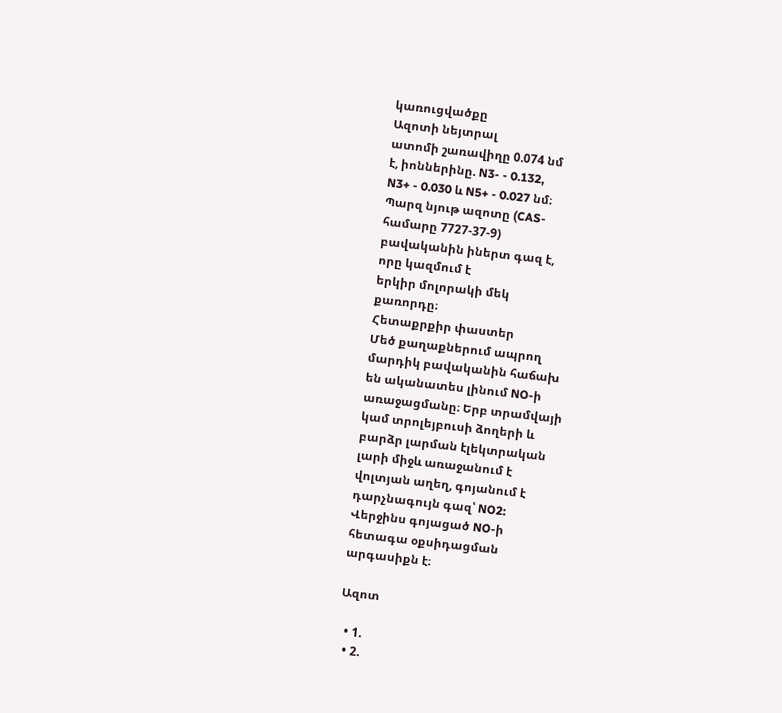կառուցվածքը
Ազոտի նեյտրալ
ատոմի շառավիղը 0.074 նմ
է, իոններինը. N3- - 0.132,
N3+ - 0.030 և N5+ - 0.027 նմ։
Պարզ նյութ ազոտը (CAS-
համարը 7727-37-9)
բավականին իներտ գազ է,
որը կազմում է
երկիր մոլորակի մեկ
քառորդը։
Հետաքրքիր փաստեր
Մեծ քաղաքներում ապրող
մարդիկ բավականին հաճախ
են ականատես լինում NO-ի
առաջացմանը։ Երբ տրամվայի
կամ տրոլեյբուսի ձողերի և
բարձր լարման էլեկտրական
լարի միջև առաջանում է
վոլտյան աղեղ, գոյանում է
դարչնագույն գազ՝ NO2:
Վերջինս գոյացած NO-ի
հետագա օքսիդացման
արգասիքն է։

Ազոտ

  • 1.
  • 2.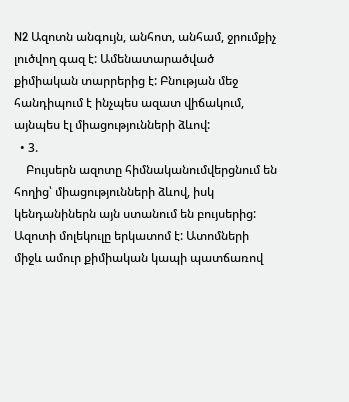N2 Ազոտն անգույն, անհոտ, անհամ, ջրումքիչ լուծվող գազ է: Ամենատարածված քիմիական տարրերից է: Բնության մեջ հանդիպում է ինչպես ազատ վիճակում, այնպես էլ միացությունների ձևով:
  • 3.
    Բույսերն ազոտը հիմնականումվերցնում են հողից՝ միացությունների ձևով, իսկ կենդանիներն այն ստանում են բույսերից: Ազոտի մոլեկուլը երկատոմ է: Ատոմների միջև ամուր քիմիական կապի պատճառով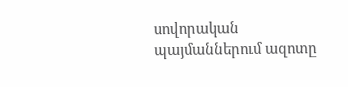սովորական պայմաններում ազոտը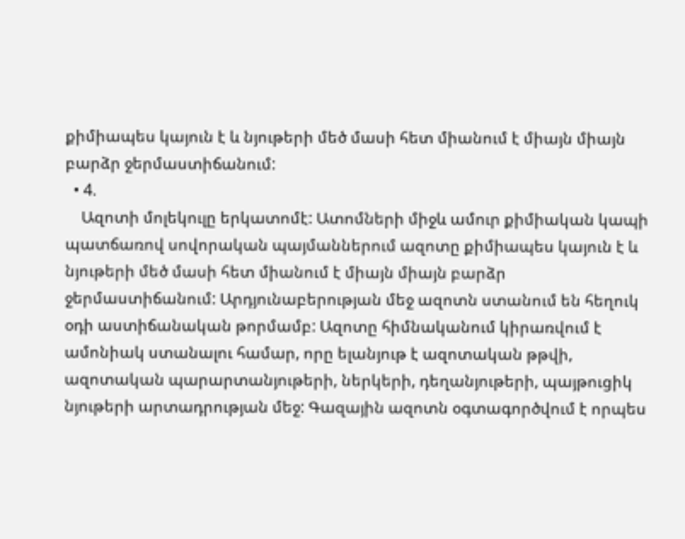քիմիապես կայուն է և նյութերի մեծ մասի հետ միանում է միայն միայն բարձր ջերմաստիճանում:
  • 4.
    Ազոտի մոլեկուլը երկատոմէ: Ատոմների միջև ամուր քիմիական կապի պատճառով սովորական պայմաններում ազոտը քիմիապես կայուն է և նյութերի մեծ մասի հետ միանում է միայն միայն բարձր ջերմաստիճանում: Արդյունաբերության մեջ ազոտն ստանում են հեղուկ օդի աստիճանական թորմամբ: Ազոտը հիմնականում կիրառվում է ամոնիակ ստանալու համար, որը ելանյութ է ազոտական թթվի, ազոտական պարարտանյութերի, ներկերի, դեղանյութերի, պայթուցիկ նյութերի արտադրության մեջ: Գազային ազոտն օգտագործվում է որպես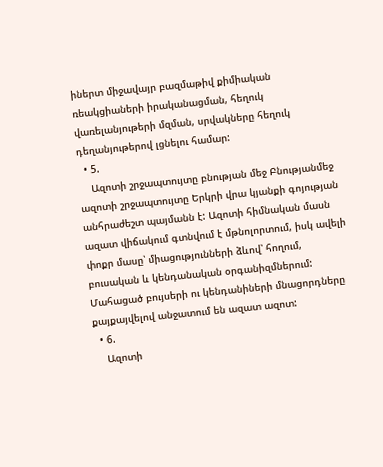իներտ միջավայր բազմաթիվ քիմիական ռեակցիաների իրականացման, հեղուկ վառելանյութերի մզման, սրվակները հեղուկ դեղանյութերով լցնելու համար:
  • 5.
    Ազոտի շրջապտույտը բնության մեջ Բնությանմեջ ազոտի շրջապտույտը Երկրի վրա կյանքի գոյության անհրաժեշտ պայմանն է: Ազոտի հիմնական մասն ազատ վիճակում գտնվում է մթնոլորտում, իսկ ավելի փոքր մասը՝ միացությունների ձևով՝ հողում, բուսական և կենդանական օրգանիզմներում: Մահացած բույսերի ու կենդանիների մնացորդները քայքայվելով անջատում են ազատ ազոտ:
  • 6.
    Ազոտի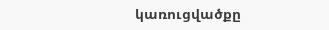կառուցվածքը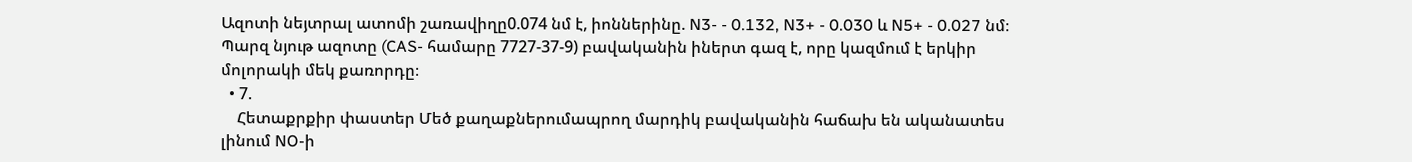Ազոտի նեյտրալ ատոմի շառավիղը0.074 նմ է, իոններինը. N3- - 0.132, N3+ - 0.030 և N5+ - 0.027 նմ։ Պարզ նյութ ազոտը (CAS- համարը 7727-37-9) բավականին իներտ գազ է, որը կազմում է երկիր մոլորակի մեկ քառորդը։
  • 7.
    Հետաքրքիր փաստեր Մեծ քաղաքներումապրող մարդիկ բավականին հաճախ են ականատես լինում NO-ի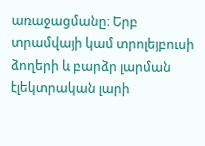առաջացմանը։ Երբ տրամվայի կամ տրոլեյբուսի ձողերի և բարձր լարման էլեկտրական լարի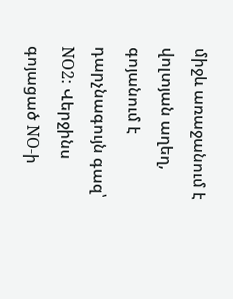միջև առաջանում է վոլտյան աղեղ, գոյանում է դարչնագույն գազ՝ NO2: Վերջինս գոյացած NO-ի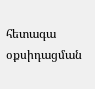հետագա օքսիդացման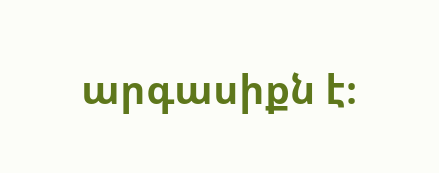արգասիքն է։